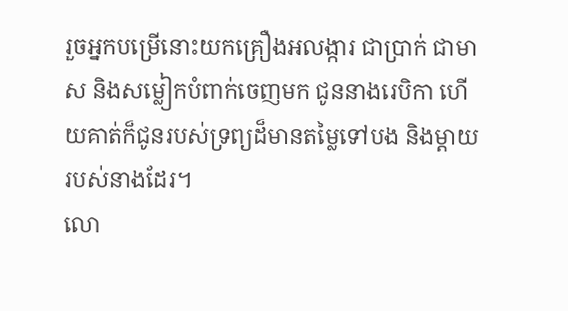រួចអ្នកបម្រើនោះយកគ្រឿងអលង្ការ ជាប្រាក់ ជាមាស និងសម្លៀកបំពាក់ចេញមក ជូននាងរេបិកា ហើយគាត់ក៏ជូនរបស់ទ្រព្យដ៏មានតម្លៃទៅបង និងម្តាយរបស់នាងដែរ។
លោ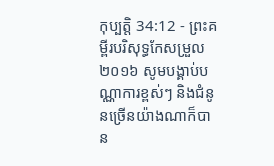កុប្បត្តិ 34:12 - ព្រះគម្ពីរបរិសុទ្ធកែសម្រួល ២០១៦ សូមបង្គាប់បណ្ណាការខ្ពស់ៗ និងជំនូនច្រើនយ៉ាងណាក៏បាន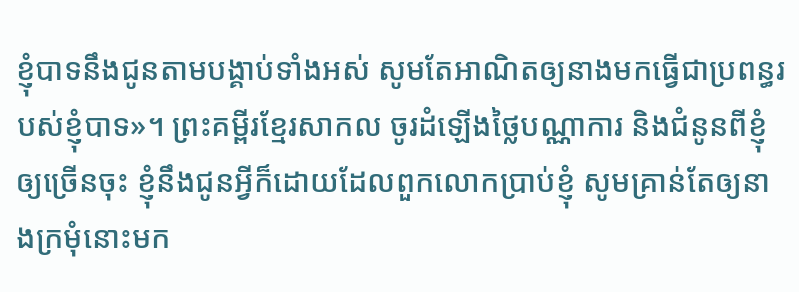ខ្ញុំបាទនឹងជូនតាមបង្គាប់ទាំងអស់ សូមតែអាណិតឲ្យនាងមកធ្វើជាប្រពន្ធរបស់ខ្ញុំបាទ»។ ព្រះគម្ពីរខ្មែរសាកល ចូរដំឡើងថ្លៃបណ្ណាការ និងជំនូនពីខ្ញុំឲ្យច្រើនចុះ ខ្ញុំនឹងជូនអ្វីក៏ដោយដែលពួកលោកប្រាប់ខ្ញុំ សូមគ្រាន់តែឲ្យនាងក្រមុំនោះមក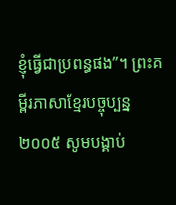ខ្ញុំធ្វើជាប្រពន្ធផង”។ ព្រះគម្ពីរភាសាខ្មែរបច្ចុប្បន្ន ២០០៥ សូមបង្គាប់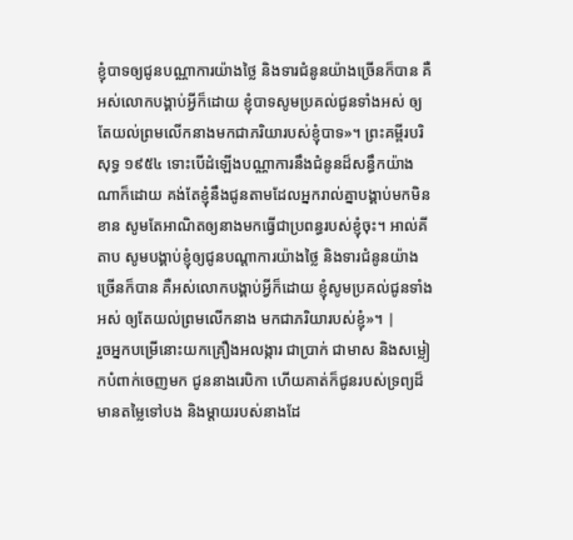ខ្ញុំបាទឲ្យជូនបណ្ណាការយ៉ាងថ្លៃ និងទារជំនូនយ៉ាងច្រើនក៏បាន គឺអស់លោកបង្គាប់អ្វីក៏ដោយ ខ្ញុំបាទសូមប្រគល់ជូនទាំងអស់ ឲ្យតែយល់ព្រមលើកនាងមកជាភរិយារបស់ខ្ញុំបាទ»។ ព្រះគម្ពីរបរិសុទ្ធ ១៩៥៤ ទោះបើដំឡើងបណ្ណាការនឹងជំនូនដ៏សន្ធឹកយ៉ាងណាក៏ដោយ គង់តែខ្ញុំនឹងជូនតាមដែលអ្នករាល់គ្នាបង្គាប់មកមិនខាន សូមតែអាណិតឲ្យនាងមកធ្វើជាប្រពន្ធរបស់ខ្ញុំចុះ។ អាល់គីតាប សូមបង្គាប់ខ្ញុំឲ្យជូនបណ្តាការយ៉ាងថ្លៃ និងទារជំនូនយ៉ាងច្រើនក៏បាន គឺអស់លោកបង្គាប់អ្វីក៏ដោយ ខ្ញុំសូមប្រគល់ជូនទាំងអស់ ឲ្យតែយល់ព្រមលើកនាង មកជាភរិយារបស់ខ្ញុំ»។ |
រួចអ្នកបម្រើនោះយកគ្រឿងអលង្ការ ជាប្រាក់ ជាមាស និងសម្លៀកបំពាក់ចេញមក ជូននាងរេបិកា ហើយគាត់ក៏ជូនរបស់ទ្រព្យដ៏មានតម្លៃទៅបង និងម្តាយរបស់នាងដែ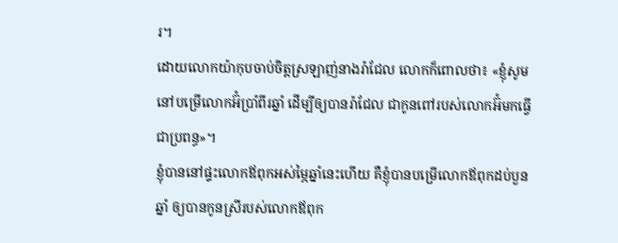រ។
ដោយលោកយ៉ាកុបចាប់ចិត្តស្រឡាញ់នាងរ៉ាជែល លោកក៏ពោលថា៖ «ខ្ញុំសូមនៅបម្រើលោកអ៊ំប្រាំពីរឆ្នាំ ដើម្បីឲ្យបានរ៉ាជែល ជាកូនពៅរបស់លោកអ៊ំមកធ្វើជាប្រពន្ធ»។
ខ្ញុំបាននៅផ្ទះលោកឪពុកអស់ម្ភៃឆ្នាំនេះហើយ គឺខ្ញុំបានបម្រើលោកឪពុកដប់បួនឆ្នាំ ឲ្យបានកូនស្រីរបស់លោកឪពុក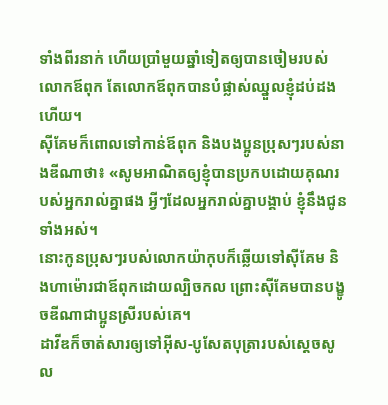ទាំងពីរនាក់ ហើយប្រាំមួយឆ្នាំទៀតឲ្យបានចៀមរបស់លោកឪពុក តែលោកឪពុកបានបំផ្លាស់ឈ្នួលខ្ញុំដប់ដងហើយ។
ស៊ីគែមក៏ពោលទៅកាន់ឪពុក និងបងប្អូនប្រុសៗរបស់នាងឌីណាថា៖ «សូមអាណិតឲ្យខ្ញុំបានប្រកបដោយគុណរបស់អ្នករាល់គ្នាផង អ្វីៗដែលអ្នករាល់គ្នាបង្គាប់ ខ្ញុំនឹងជូនទាំងអស់។
នោះកូនប្រុសៗរបស់លោកយ៉ាកុបក៏ឆ្លើយទៅស៊ីគែម និងហាម៉ោរជាឪពុកដោយល្បិចកល ព្រោះស៊ីគែមបានបង្ខូចឌីណាជាប្អូនស្រីរបស់គេ។
ដាវីឌក៏ចាត់សារឲ្យទៅអ៊ីស-បូសែតបុត្រារបស់ស្តេចសូល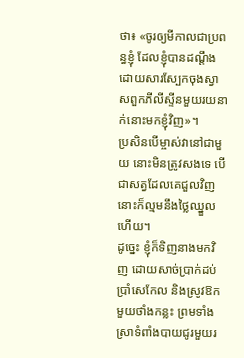ថា៖ «ចូរឲ្យមីកាលជាប្រពន្ធខ្ញុំ ដែលខ្ញុំបានដណ្តឹង ដោយសារស្បែកចុងស្វាសពួកភីលីស្ទីនមួយរយនាក់នោះមកខ្ញុំវិញ»។
ប្រសិនបើម្ចាស់វានៅជាមួយ នោះមិនត្រូវសងទេ បើជាសត្វដែលគេជួលវិញ នោះក៏ល្មមនឹងថ្លៃឈ្នួលហើយ។
ដូច្នេះ ខ្ញុំក៏ទិញនាងមកវិញ ដោយសាច់ប្រាក់ដប់ប្រាំសេកែល និងស្រូវឱកមួយថាំងកន្លះ ព្រមទាំងស្រាទំពាំងបាយជូរមួយរ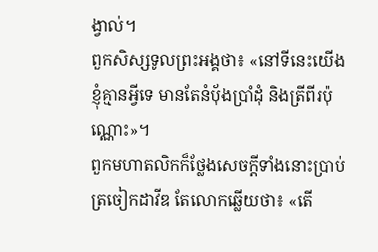ង្វាល់។
ពួកសិស្សទូលព្រះអង្គថា៖ «នៅទីនេះយើងខ្ញុំគ្មានអ្វីទេ មានតែនំបុ័ងប្រាំដុំ និងត្រីពីរប៉ុណ្ណោះ»។
ពួកមហាតលិកក៏ថ្លែងសេចក្ដីទាំងនោះប្រាប់ត្រចៀកដាវីឌ តែលោកឆ្លើយថា៖ «តើ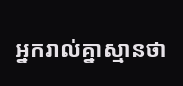អ្នករាល់គ្នាស្មានថា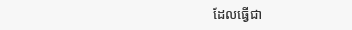ដែលធ្វើជា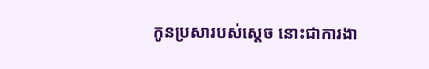កូនប្រសារបស់ស្តេច នោះជាការងា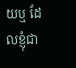យឬ ដែលខ្ញុំជា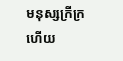មនុស្សក្រីក្រ ហើយ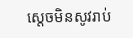ស្តេចមិនសូវរាប់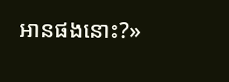អានផងនោះ?»